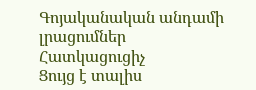Գոյականական անդամի լրացումներ
Հատկացուցիչ
Ցույց է տալիս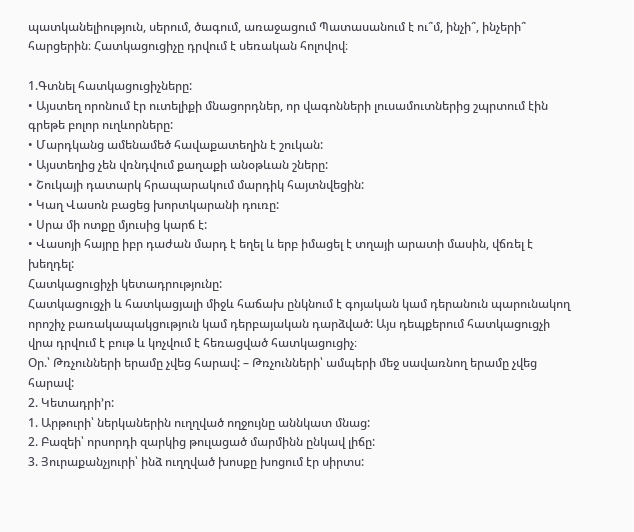պատկանելիություն, սերում, ծագում, առաջացում Պատասանում է ու՞մ, ինչի՞, ինչերի՞ հարցերին։ Հատկացուցիչը դրվում է սեռական հոլովով։

1.Գտնել հատկացուցիչները:
• Այստեղ որոնում էր ուտելիքի մնացորդներ, որ վագոնների լուսամուտներից շպրտում էին գրեթե բոլոր ուղևորները:
• Մարդկանց ամենամեծ հավաքատեղին է շուկան:
• Այստեղից չեն վռնդվում քաղաքի անօթևան շները:
• Շուկայի դատարկ հրապարակում մարդիկ հայտնվեցին:
• Կաղ Վասոն բացեց խորտկարանի դուռը:
• Սրա մի ոտքը մյուսից կարճ է:
• Վասոյի հայրը իբր դաժան մարդ է եղել և երբ իմացել է տղայի արատի մասին, վճռել է խեղդել:
Հատկացուցիչի կետադրությունը:
Հատկացուցչի և հատկացյալի միջև հաճախ ընկնում է գոյական կամ դերանուն պարունակող որոշիչ բառակապակցություն կամ դերբայական դարձված: Այս դեպքերում հատկացուցչի վրա դրվում է բութ և կոչվում է հեռացված հատկացուցիչ։
Օր.՝ Թռչունների երամը չվեց հարավ: – Թռչունների՝ ամպերի մեջ սավառնող երամը չվեց հարավ:
2. Կետադրի’ր:
1. Արթուրի՝ ներկաներին ուղղված ողջույնը աննկատ մնաց:
2. Բազեի՝ որսորդի զարկից թուլացած մարմինն ընկավ լիճը:
3. Յուրաքանչյուրի՝ ինձ ուղղված խոսքը խոցում էր սիրտս: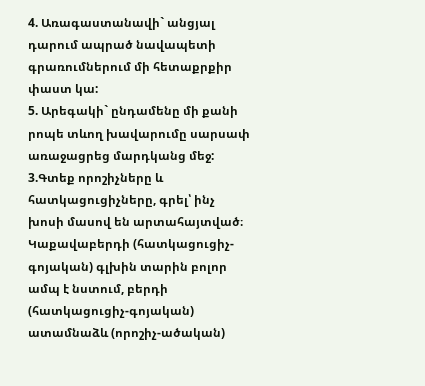4. Առագաստանավի` անցյալ դարում ապրած նավապետի գրառումներում մի հետաքրքիր փաստ կա:
5. Արեգակի` ընդամենը մի քանի րոպե տևող խավարումը սարսափ առաջացրեց մարդկանց մեջ:
3.Գտեք որոշիչները և հատկացուցիչները, գրել՝ ինչ խոսի մասով են արտահայտված։
Կաքավաբերդի (հատկացուցիչ-գոյական) գլխին տարին բոլոր ամպ է նստում, բերդի (հատկացուցիչ-գոյական) ատամնաձև (որոշիչ-ածական)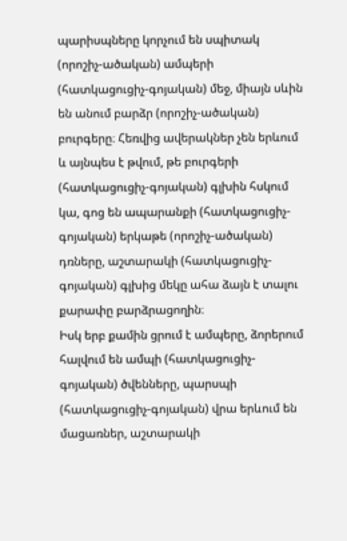պարիսպները կորչում են սպիտակ (որոշիչ-ածական) ամպերի (հատկացուցիչ-գոյական) մեջ, միայն սևին են անում բարձր (որոշիչ-ածական) բուրգերը։ Հեռվից ավերակներ չեն երևում և այնպես է թվում, թե բուրգերի (հատկացուցիչ-գոյական) գլխին հսկում կա, գոց են ապարանքի (հատկացուցիչ-գոյական) երկաթե (որոշիչ-ածական) դռները, աշտարակի (հատկացուցիչ-գոյական) գլխից մեկը ահա ձայն է տալու քարափը բարձրացողին։
Իսկ երբ քամին ցրում է ամպերը, ձորերում հալվում են ամպի (հատկացուցիչ-գոյական) ծվենները, պարսպի (հատկացուցիչ-գոյական) վրա երևում են մացառներ, աշտարակի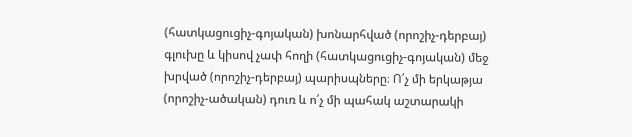(հատկացուցիչ-գոյական) խոնարհված (որոշիչ-դերբայ) գլուխը և կիսով չափ հողի (հատկացուցիչ-գոյական) մեջ խրված (որոշիչ-դերբայ) պարիսպները։ Ո՛չ մի երկաթյա (որոշիչ-ածական) դուռ և ո՛չ մի պահակ աշտարակի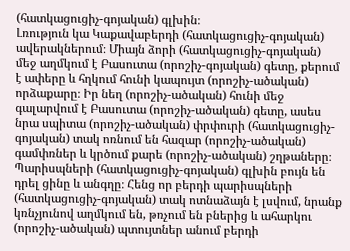(հատկացուցիչ-գոյական) գլխին։
Լռություն կա Կաքավաբերդի (հատկացուցիչ-գոյական) ավերակներում։ Միայն ձորի (հատկացուցիչ-գոյական) մեջ աղմկում է Բասուտա (որոշիչ-գոյական) գետը, քերում է ափերը և հղկում հունի կապույտ (որոշիչ-ածական) որձաքարը։ Իր նեղ (որոշիչ-ածական) հունի մեջ գալարվում է Բասուտա (որոշիչ-ածական) գետը, ասես նրա սպիտա (որոշիչ-ածական) փրփուրի (հատկացուցիչ-գոյական) տակ ոռնում են հազար (որոշիչ-ածական) գամփռներ և կրծում քարե (որոշիչ-ածական) շղթաները։
Պարիսպների (հատկացուցիչ-գոյական) գլխին բույն են դրել ցինը և անգղը։ Հենց որ բերդի պարիսպների (հատկացուցիչ-գոյական) տակ ոտնաձայն է լսվում, նրանք կռնչյունով աղմկում են, թռչում են բներից և ահարկու (որոշիչ-ածական) պտույտներ անում բերդի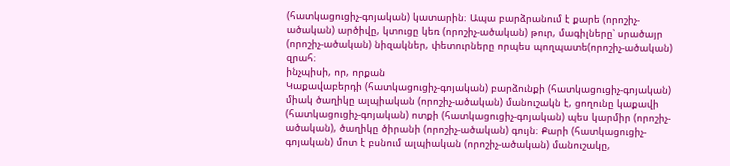(հատկացուցիչ-գոյական) կատարին։ Ապա բարձրանում է քարե (որոշիչ-ածական) արծիվը, կտուցը կեռ (որոշիչ-ածական) թուր, մագիլները՝ սրածայր (որոշիչ-ածական) նիզակներ, փետուրները որպես պողպատե(որոշիչ-ածական) զրահ։
ինչպիսի, որ, որքան
Կաքավաբերդի (հատկացուցիչ-գոյական) բարձունքի (հատկացուցիչ-գոյական) միակ ծաղիկը ալպիական (որոշիչ-ածական) մանուշակն է, ցողունը կաքավի (հատկացուցիչ-գոյական) ոտքի (հատկացուցիչ-գոյական) պես կարմիր (որոշիչ-ածական), ծաղիկը ծիրանի (որոշիչ-ածական) գույն։ Քարի (հատկացուցիչ-գոյական) մոտ է բսնում ալպիական (որոշիչ-ածական) մանուշակը,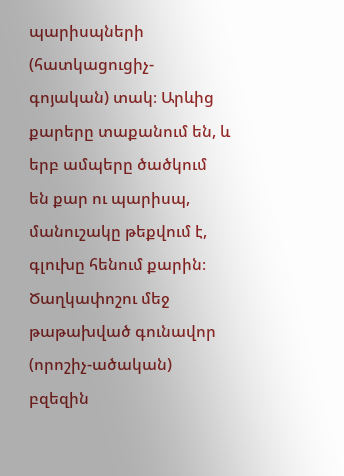պարիսպների (հատկացուցիչ-գոյական) տակ։ Արևից քարերը տաքանում են, և երբ ամպերը ծածկում են քար ու պարիսպ, մանուշակը թեքվում է, գլուխը հենում քարին։ Ծաղկափոշու մեջ թաթախված գունավոր (որոշիչ-ածական) բզեզին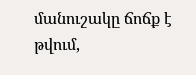մանուշակը ճոճք է թվում,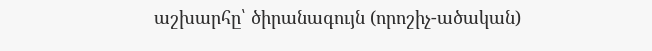աշխարհը՝ ծիրանագույն (որոշիչ-ածական)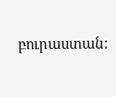բուրաստան։